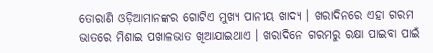ତୋରାଣି ଓଡ଼ିଆମାନଙ୍କର ଗୋଟିଏ ମୁଖ୍ୟ ପାନୀୟ ଖାଦ୍ୟ । ଖରାଦିନରେ ଏହା ଗରମ ଭାତରେ ମିଶାଇ ପଖାଳଭାତ ଖିଆଯାଇଥାଏ । ଖରାଦିନେ ଗରମରୁ ରକ୍ଷା ପାଇବା ପାଇଁ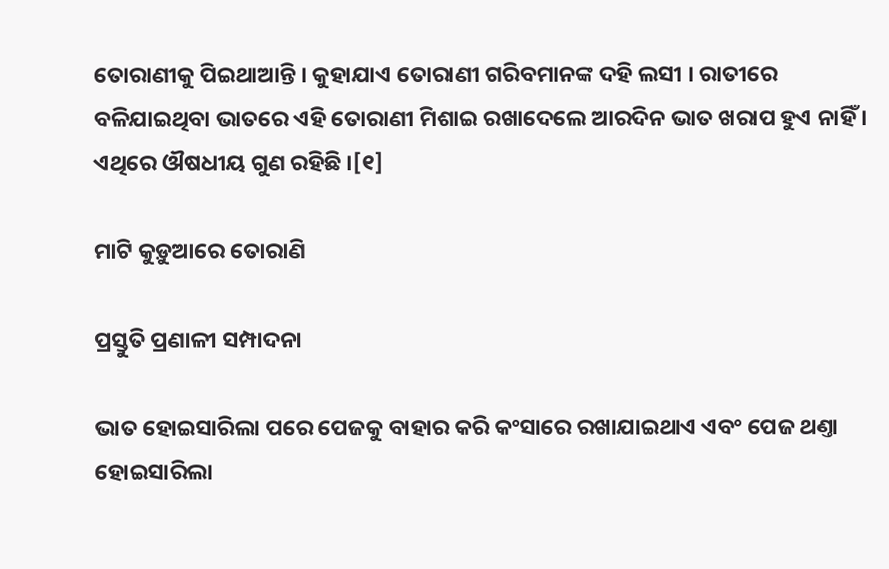ତୋରାଣୀକୁ ପିଇଥାଆନ୍ତି । କୁହାଯାଏ ତୋରାଣୀ ଗରିବମାନଙ୍କ ଦ‌ହି ଲସୀ । ରାତୀରେ ବଳିଯାଇଥିବା ଭାତରେ ଏହି ତୋରାଣୀ ମିଶାଇ ରଖାଦେଲେ ଆରଦିନ ଭାତ ଖରାପ ହୁଏ ନାହିଁ । ଏଥିରେ ଔଷଧୀୟ ଗୁଣ ରହିଛି ।[୧]

ମାଟି କୁଡ଼ୁଆରେ ତୋରାଣି

ପ୍ରସ୍ତୁତି ପ୍ରଣାଳୀ ସମ୍ପାଦନା

ଭାତ ହୋଇସାରିଲା ପରେ ପେଜକୁ ବାହାର କରି କଂସାରେ ରଖାଯାଇଥାଏ ଏବଂ ପେଜ ଥଣ୍ତା ହୋଇସାରିଲା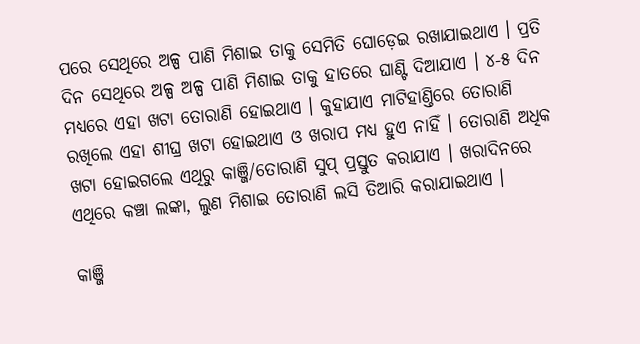ପରେ ସେଥିରେ ଅଳ୍ପ ପାଣି ମିଶାଇ ତାକୁ ସେମିତି ଘୋଡ଼େଇ ରଖାଯାଇଥାଏ । ପ୍ରତି ଦିନ ସେଥିରେ ଅଳ୍ପ ଅଳ୍ପ ପାଣି ମିଶାଇ ତାକୁ ହାତରେ ଘାଣ୍ଟି ଦିଆଯାଏ । ୪-୫ ଦିନ ମଧ୍ୟରେ ଏହା ଖଟା ତୋରାଣି ହୋଇଥାଏ । କୁହାଯାଏ ମାଟିହାଣ୍ତିରେ ତୋରାଣି ରଖିଲେ ଏହା ଶୀଘ୍ର ଖଟା ହୋଇଥାଏ ଓ ଖରାପ ମଧ୍ୟ ହୁଏ ନାହିଁ । ତୋରାଣି ଅଧିକ ଖଟା ହୋଇଗଲେ ଏଥିରୁ କାଞ୍ଜି/ତୋରାଣି ସୁପ୍ ପ୍ରସ୍ତୁତ କରାଯାଏ । ଖରାଦିନରେ ଏଥିରେ କଞ୍ଚା ଲଙ୍କା, ଲୁଣ ମିଶାଇ ତୋରାଣି ଲସି ତିଆରି କରାଯାଇଥାଏ ।

କାଞ୍ଜି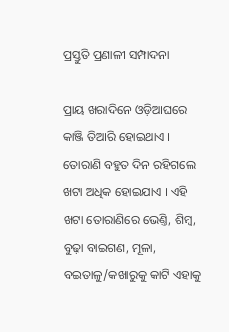ପ୍ରସ୍ତୁତି ପ୍ରଣାଳୀ ସମ୍ପାଦନା

ପ୍ରାୟ ଖରାଦିନେ ଓଡ଼ିଆଘରେ କାଞ୍ଜି ତିଆରି ହୋଇଥାଏ । ତୋରାଣି ବ‌ହୁତ ଦିନ ରହିଗଲେ ଖଟା ଅଧିକ ହୋଇଯାଏ । ଏହି ଖଟା ତୋରାଣିରେ ଭେଣ୍ତି, ଶିମ୍ବ, ବୁଢ଼ା ବାଇଗଣ, ମୂଳା, ବଇତାଳୁ/କ‌ଖାରୁକୁ କାଟି ଏହାକୁ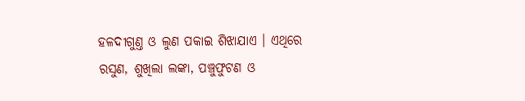ହଳଦୀଗୁଣ୍ତ ଓ ଲୁଣ ପକାଇ ଶିଝାଯାଏ । ଏଥିରେ ରସୁଣ, ଶୁଖିଲା ଲଙ୍କା, ପଞ୍ଚୁଫୁଟଣ ଓ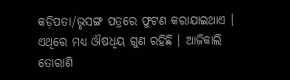କଡ଼ିପତା/ଭୃସଙ୍ଗ ପତ୍ରରେ ଫୁଟଣ କରାଯାଇଥାଏ । ଏଥିରେ ମଧ୍ୟ ଔଷଧିୟ ଗୁଣ ରହିଛି । ଆଜିକାଲି ତୋରାଣି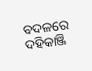ବ‌ଦଳରେ ଦ‌ହିକାଞ୍ଜି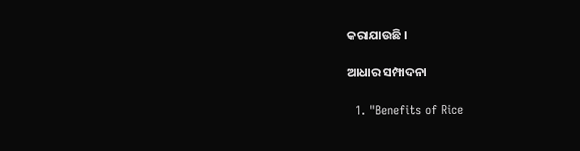କରାଯାଉଛି ।

ଆଧାର ସମ୍ପାଦନା

  1. "Benefits of Rice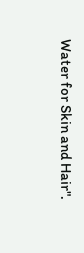Water for Skin and Hair".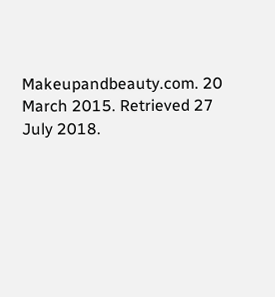Makeupandbeauty.com. 20 March 2015. Retrieved 27 July 2018.